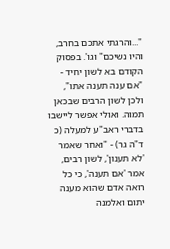"...והרגתי אתכם בחרב, והיו נשיכם" וגו'. בפסוק הקודם בא לשון יחיד - "אם ענה תענה אתו", ולכן לשון הרבים שבכאן תמוה. ואולי אפשר ליישבו בדברי ראב"ע למעלה (כ ד"ה גר) - "ואחר שאמר 'לא תענון', לשון רבים, אמר 'אם תענה', כי כל רואה אדם שהוא מענה יתום ואלמנה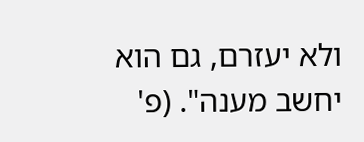ולא יעזרם, גם הוא יחשב מענה". (פ'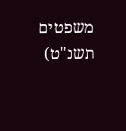משפטים תשנ"ט)